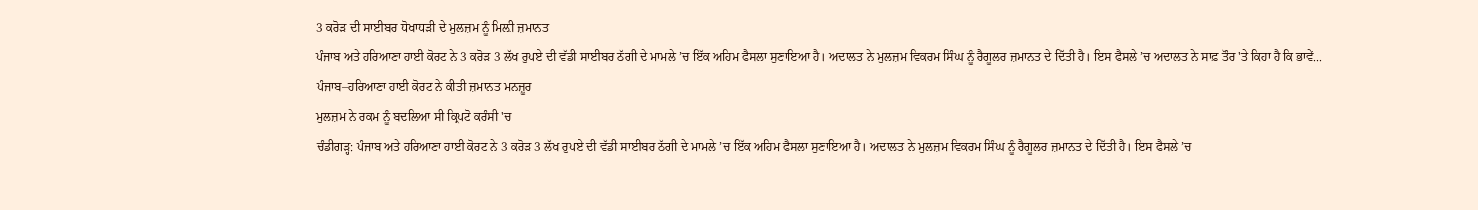3 ਕਰੋੜ ਦੀ ਸਾਈਬਰ ਧੋਖਾਧੜੀ ਦੇ ਮੁਲਜ਼ਮ ਨੂੰ ਮਿਲ਼ੀ ਜ਼ਮਾਨਤ
ਪੰਜਾਬ ਅਤੇ ਹਰਿਆਣਾ ਹਾਈ ਕੋਰਟ ਨੇ 3 ਕਰੋੜ 3 ਲੱਖ ਰੁਪਏ ਦੀ ਵੱਡੀ ਸਾਈਬਰ ਠੱਗੀ ਦੇ ਮਾਮਲੇ ’ਚ ਇੱਕ ਅਹਿਮ ਫੈਸਲਾ ਸੁਣਾਇਆ ਹੈ। ਅਦਾਲਤ ਨੇ ਮੁਲਜ਼ਮ ਵਿਕਰਮ ਸਿੰਘ ਨੂੰ ਰੈਗੂਲਰ ਜ਼ਮਾਨਤ ਦੇ ਦਿੱਤੀ ਹੈ। ਇਸ ਫੈਸਲੇ ’ਚ ਅਦਾਲਤ ਨੇ ਸਾਫ਼ ਤੌਰ 'ਤੇ ਕਿਹਾ ਹੈ ਕਿ ਭਾਵੇਂ...
ਪੰਜਾਬ–ਹਰਿਆਣਾ ਹਾਈ ਕੋਰਟ ਨੇ ਕੀਤੀ ਜ਼ਮਾਨਤ ਮਨਜ਼ੂਰ
ਮੁਲਜ਼ਮ ਨੇ ਰਕਮ ਨੂੰ ਬਦਲਿਆ ਸੀ ਕ੍ਰਿਪਟੋ ਕਰੰਸੀ 'ਚ
ਚੰਡੀਗੜ੍ਹ: ਪੰਜਾਬ ਅਤੇ ਹਰਿਆਣਾ ਹਾਈ ਕੋਰਟ ਨੇ 3 ਕਰੋੜ 3 ਲੱਖ ਰੁਪਏ ਦੀ ਵੱਡੀ ਸਾਈਬਰ ਠੱਗੀ ਦੇ ਮਾਮਲੇ ’ਚ ਇੱਕ ਅਹਿਮ ਫੈਸਲਾ ਸੁਣਾਇਆ ਹੈ। ਅਦਾਲਤ ਨੇ ਮੁਲਜ਼ਮ ਵਿਕਰਮ ਸਿੰਘ ਨੂੰ ਰੈਗੂਲਰ ਜ਼ਮਾਨਤ ਦੇ ਦਿੱਤੀ ਹੈ। ਇਸ ਫੈਸਲੇ ’ਚ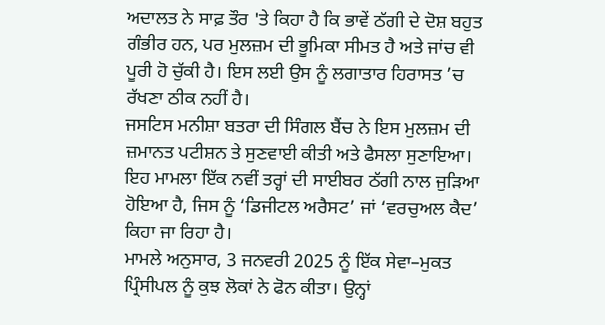ਅਦਾਲਤ ਨੇ ਸਾਫ਼ ਤੌਰ 'ਤੇ ਕਿਹਾ ਹੈ ਕਿ ਭਾਵੇਂ ਠੱਗੀ ਦੇ ਦੋਸ਼ ਬਹੁਤ ਗੰਭੀਰ ਹਨ, ਪਰ ਮੁਲਜ਼ਮ ਦੀ ਭੂਮਿਕਾ ਸੀਮਤ ਹੈ ਅਤੇ ਜਾਂਚ ਵੀ ਪੂਰੀ ਹੋ ਚੁੱਕੀ ਹੈ। ਇਸ ਲਈ ਉਸ ਨੂੰ ਲਗਾਤਾਰ ਹਿਰਾਸਤ ’ਚ ਰੱਖਣਾ ਠੀਕ ਨਹੀਂ ਹੈ।
ਜਸਟਿਸ ਮਨੀਸ਼ਾ ਬਤਰਾ ਦੀ ਸਿੰਗਲ ਬੈਂਚ ਨੇ ਇਸ ਮੁਲਜ਼ਮ ਦੀ ਜ਼ਮਾਨਤ ਪਟੀਸ਼ਨ ਤੇ ਸੁਣਵਾਈ ਕੀਤੀ ਅਤੇ ਫੈਸਲਾ ਸੁਣਾਇਆ। ਇਹ ਮਾਮਲਾ ਇੱਕ ਨਵੀਂ ਤਰ੍ਹਾਂ ਦੀ ਸਾਈਬਰ ਠੱਗੀ ਨਾਲ ਜੁੜਿਆ ਹੋਇਆ ਹੈ, ਜਿਸ ਨੂੰ ‘ਡਿਜੀਟਲ ਅਰੈਸਟ’ ਜਾਂ ‘ਵਰਚੁਅਲ ਕੈਦ’ ਕਿਹਾ ਜਾ ਰਿਹਾ ਹੈ।
ਮਾਮਲੇ ਅਨੁਸਾਰ, 3 ਜਨਵਰੀ 2025 ਨੂੰ ਇੱਕ ਸੇਵਾ–ਮੁਕਤ ਪ੍ਰਿੰਸੀਪਲ ਨੂੰ ਕੁਝ ਲੋਕਾਂ ਨੇ ਫੋਨ ਕੀਤਾ। ਉਨ੍ਹਾਂ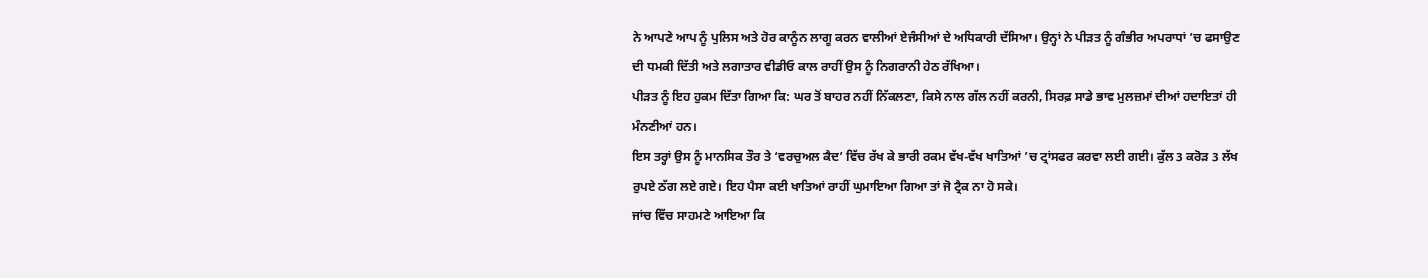ਨੇ ਆਪਣੇ ਆਪ ਨੂੰ ਪੁਲਿਸ ਅਤੇ ਹੋਰ ਕਾਨੂੰਨ ਲਾਗੂ ਕਰਨ ਵਾਲੀਆਂ ਏਜੰਸੀਆਂ ਦੇ ਅਧਿਕਾਰੀ ਦੱਸਿਆ। ਉਨ੍ਹਾਂ ਨੇ ਪੀੜਤ ਨੂੰ ਗੰਭੀਰ ਅਪਰਾਧਾਂ ’ਚ ਫਸਾਉਣ ਦੀ ਧਮਕੀ ਦਿੱਤੀ ਅਤੇ ਲਗਾਤਾਰ ਵੀਡੀਓ ਕਾਲ ਰਾਹੀਂ ਉਸ ਨੂੰ ਨਿਗਰਾਨੀ ਹੇਠ ਰੱਖਿਆ।
ਪੀੜਤ ਨੂੰ ਇਹ ਹੁਕਮ ਦਿੱਤਾ ਗਿਆ ਕਿ: ਘਰ ਤੋਂ ਬਾਹਰ ਨਹੀਂ ਨਿੱਕਲਣਾ, ਕਿਸੇ ਨਾਲ ਗੱਲ ਨਹੀਂ ਕਰਨੀ, ਸਿਰਫ਼ ਸਾਡੇ ਭਾਵ ਮੁਲਜ਼ਮਾਂ ਦੀਆਂ ਹਦਾਇਤਾਂ ਹੀ ਮੰਨਣੀਆਂ ਹਨ।
ਇਸ ਤਰ੍ਹਾਂ ਉਸ ਨੂੰ ਮਾਨਸਿਕ ਤੌਰ ਤੇ ‘ਵਰਚੁਅਲ ਕੈਦ’ ਵਿੱਚ ਰੱਖ ਕੇ ਭਾਰੀ ਰਕਮ ਵੱਖ-ਵੱਖ ਖਾਤਿਆਂ ’ਚ ਟ੍ਰਾਂਸਫਰ ਕਰਵਾ ਲਈ ਗਈ। ਕੁੱਲ 3 ਕਰੋੜ 3 ਲੱਖ ਰੁਪਏ ਠੱਗ ਲਏ ਗਏ। ਇਹ ਪੈਸਾ ਕਈ ਖਾਤਿਆਂ ਰਾਹੀਂ ਘੁਮਾਇਆ ਗਿਆ ਤਾਂ ਜੋ ਟ੍ਰੈਕ ਨਾ ਹੋ ਸਕੇ।
ਜਾਂਚ ਵਿੱਚ ਸਾਹਮਣੇ ਆਇਆ ਕਿ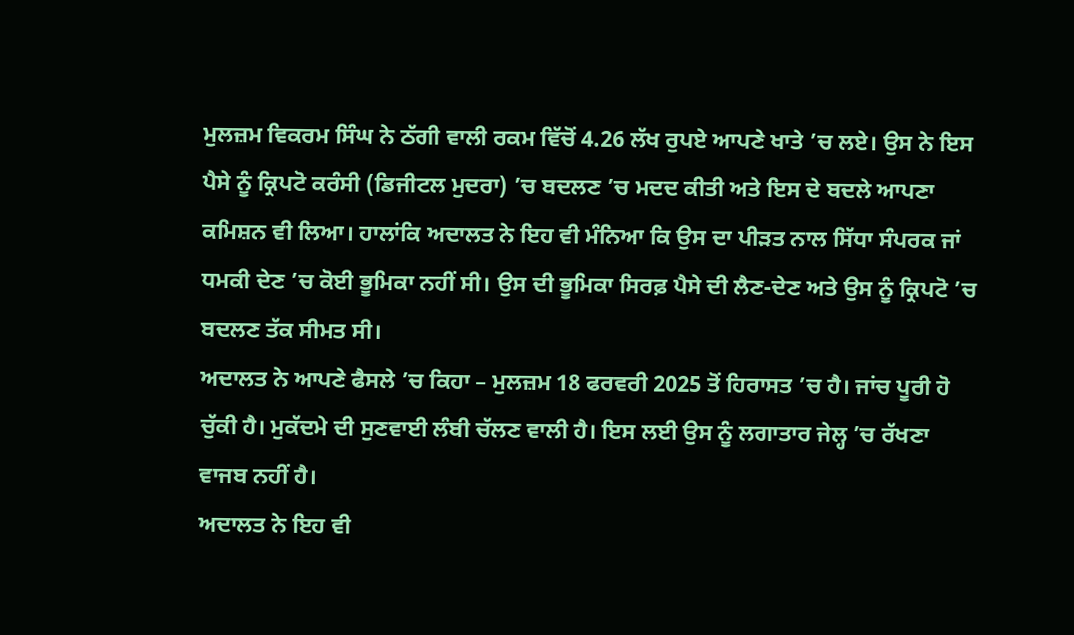ਮੁਲਜ਼ਮ ਵਿਕਰਮ ਸਿੰਘ ਨੇ ਠੱਗੀ ਵਾਲੀ ਰਕਮ ਵਿੱਚੋਂ 4.26 ਲੱਖ ਰੁਪਏ ਆਪਣੇ ਖਾਤੇ ’ਚ ਲਏ। ਉਸ ਨੇ ਇਸ ਪੈਸੇ ਨੂੰ ਕ੍ਰਿਪਟੋ ਕਰੰਸੀ (ਡਿਜੀਟਲ ਮੁਦਰਾ) ’ਚ ਬਦਲਣ ’ਚ ਮਦਦ ਕੀਤੀ ਅਤੇ ਇਸ ਦੇ ਬਦਲੇ ਆਪਣਾ ਕਮਿਸ਼ਨ ਵੀ ਲਿਆ। ਹਾਲਾਂਕਿ ਅਦਾਲਤ ਨੇ ਇਹ ਵੀ ਮੰਨਿਆ ਕਿ ਉਸ ਦਾ ਪੀੜਤ ਨਾਲ ਸਿੱਧਾ ਸੰਪਰਕ ਜਾਂ ਧਮਕੀ ਦੇਣ ’ਚ ਕੋਈ ਭੂਮਿਕਾ ਨਹੀਂ ਸੀ। ਉਸ ਦੀ ਭੂਮਿਕਾ ਸਿਰਫ਼ ਪੈਸੇ ਦੀ ਲੈਣ-ਦੇਣ ਅਤੇ ਉਸ ਨੂੰ ਕ੍ਰਿਪਟੋ ’ਚ ਬਦਲਣ ਤੱਕ ਸੀਮਤ ਸੀ।
ਅਦਾਲਤ ਨੇ ਆਪਣੇ ਫੈਸਲੇ ’ਚ ਕਿਹਾ – ਮੁਲਜ਼ਮ 18 ਫਰਵਰੀ 2025 ਤੋਂ ਹਿਰਾਸਤ ’ਚ ਹੈ। ਜਾਂਚ ਪੂਰੀ ਹੋ ਚੁੱਕੀ ਹੈ। ਮੁਕੱਦਮੇ ਦੀ ਸੁਣਵਾਈ ਲੰਬੀ ਚੱਲਣ ਵਾਲੀ ਹੈ। ਇਸ ਲਈ ਉਸ ਨੂੰ ਲਗਾਤਾਰ ਜੇਲ੍ਹ ’ਚ ਰੱਖਣਾ ਵਾਜਬ ਨਹੀਂ ਹੈ।
ਅਦਾਲਤ ਨੇ ਇਹ ਵੀ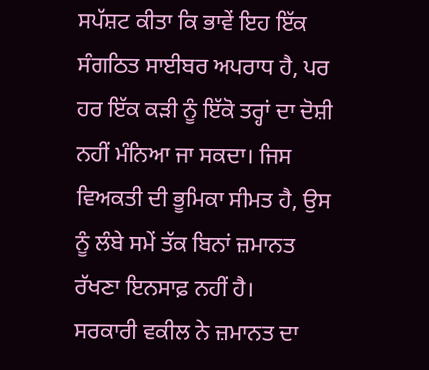ਸਪੱਸ਼ਟ ਕੀਤਾ ਕਿ ਭਾਵੇਂ ਇਹ ਇੱਕ ਸੰਗਠਿਤ ਸਾਈਬਰ ਅਪਰਾਧ ਹੈ, ਪਰ ਹਰ ਇੱਕ ਕੜੀ ਨੂੰ ਇੱਕੋ ਤਰ੍ਹਾਂ ਦਾ ਦੋਸ਼ੀ ਨਹੀਂ ਮੰਨਿਆ ਜਾ ਸਕਦਾ। ਜਿਸ ਵਿਅਕਤੀ ਦੀ ਭੂਮਿਕਾ ਸੀਮਤ ਹੈ, ਉਸ ਨੂੰ ਲੰਬੇ ਸਮੇਂ ਤੱਕ ਬਿਨਾਂ ਜ਼ਮਾਨਤ ਰੱਖਣਾ ਇਨਸਾਫ਼ ਨਹੀਂ ਹੈ।
ਸਰਕਾਰੀ ਵਕੀਲ ਨੇ ਜ਼ਮਾਨਤ ਦਾ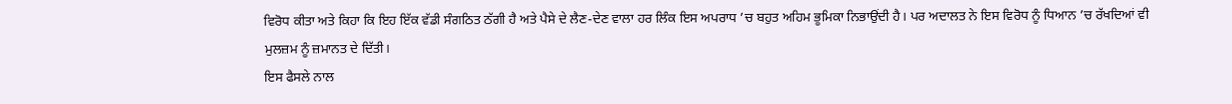ਵਿਰੋਧ ਕੀਤਾ ਅਤੇ ਕਿਹਾ ਕਿ ਇਹ ਇੱਕ ਵੱਡੀ ਸੰਗਠਿਤ ਠੱਗੀ ਹੈ ਅਤੇ ਪੈਸੇ ਦੇ ਲੈਣ-ਦੇਣ ਵਾਲਾ ਹਰ ਲਿੰਕ ਇਸ ਅਪਰਾਧ ’ਚ ਬਹੁਤ ਅਹਿਮ ਭੂਮਿਕਾ ਨਿਭਾਉਂਦੀ ਹੈ। ਪਰ ਅਦਾਲਤ ਨੇ ਇਸ ਵਿਰੋਧ ਨੂੰ ਧਿਆਨ ’ਚ ਰੱਖਦਿਆਂ ਵੀ ਮੁਲਜ਼ਮ ਨੂੰ ਜ਼ਮਾਨਤ ਦੇ ਦਿੱਤੀ।
ਇਸ ਫੈਸਲੇ ਨਾਲ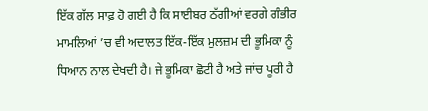ਇੱਕ ਗੱਲ ਸਾਫ਼ ਹੋ ਗਈ ਹੈ ਕਿ ਸਾਈਬਰ ਠੱਗੀਆਂ ਵਰਗੇ ਗੰਭੀਰ ਮਾਮਲਿਆਂ ’ਚ ਵੀ ਅਦਾਲਤ ਇੱਕ-ਇੱਕ ਮੁਲਜ਼ਮ ਦੀ ਭੂਮਿਕਾ ਨੂੰ ਧਿਆਨ ਨਾਲ ਦੇਖਦੀ ਹੈ। ਜੇ ਭੂਮਿਕਾ ਛੋਟੀ ਹੈ ਅਤੇ ਜਾਂਚ ਪੂਰੀ ਹੈ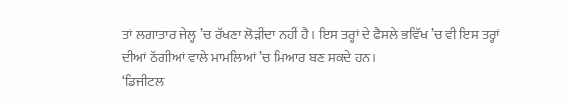ਤਾਂ ਲਗਾਤਾਰ ਜੇਲ੍ਹ ’ਚ ਰੱਖਣਾ ਲੋੜੀਂਦਾ ਨਹੀਂ ਹੈ। ਇਸ ਤਰ੍ਹਾਂ ਦੇ ਫੈਸਲੇ ਭਵਿੱਖ ’ਚ ਵੀ ਇਸ ਤਰ੍ਹਾਂ ਦੀਆਂ ਠੱਗੀਆਂ ਵਾਲੇ ਮਾਮਲਿਆਂ ’ਚ ਮਿਆਰ ਬਣ ਸਕਦੇ ਹਨ।
‘ਡਿਜੀਟਲ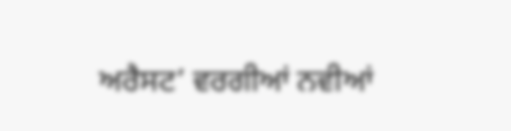ਅਰੈਸਟ’ ਵਰਗੀਆਂ ਨਵੀਆਂ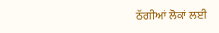ਠੱਗੀਆਂ ਲੋਕਾਂ ਲਈ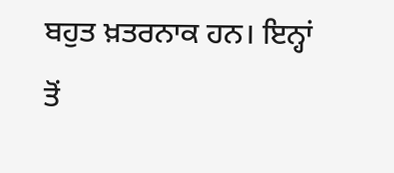ਬਹੁਤ ਖ਼ਤਰਨਾਕ ਹਨ। ਇਨ੍ਹਾਂ ਤੋਂ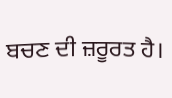ਬਚਣ ਦੀ ਜ਼ਰੂਰਤ ਹੈ।